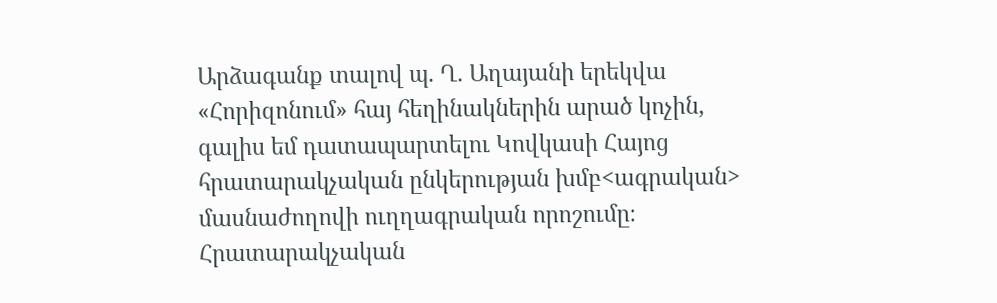Արձագանք տալով պ. Ղ. Աղայանի երեկվա «Հորիզոնում» հայ հեղինակներին արած կոչին, գալիս եմ դատապարտելու Կովկասի Հայոց հրատարակչական ընկերության խմբ<ագրական> մասնաժողովի ուղղագրական որոշումը։
Հրատարակչական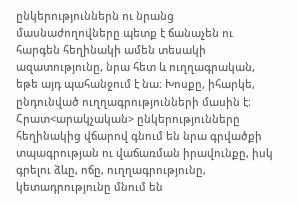ընկերություններն ու նրանց մասնաժողովները պետք է ճանաչեն ու հարգեն հեղինակի ամեն տեսակի ազատությունը, նրա հետ և ուղղագրական, եթե այդ պահանջում է նա։ Խոսքը, իհարկե, ընդունված ուղղագրությունների մասին է։ Հրատ<արակչական> ընկերությունները հեղինակից վճարով գնում են նրա գրվածքի տպագրության ու վաճառման իրավունքը, իսկ գրելու ձևը, ոճը, ուղղագրությունը, կետադրությունը մնում են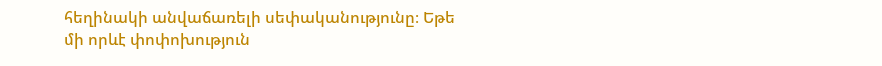հեղինակի անվաճառելի սեփականությունը։ Եթե մի որևէ փոփոխություն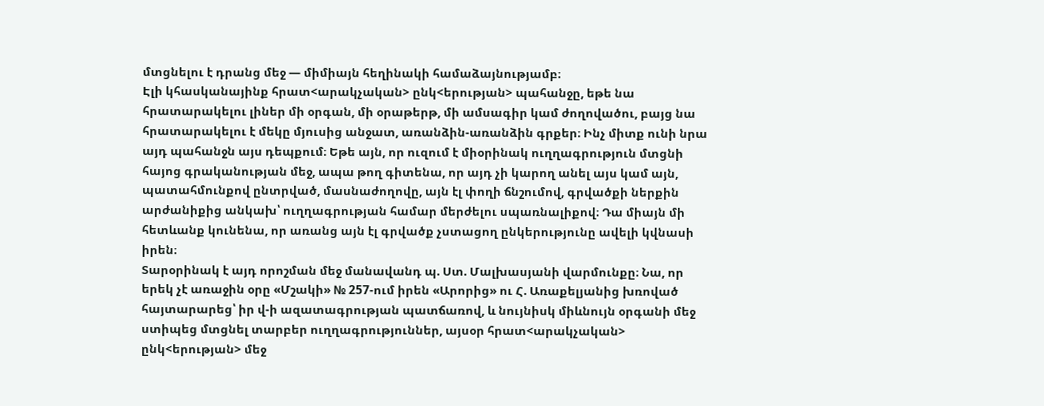մտցնելու է դրանց մեջ — միմիայն հեղինակի համաձայնությամբ։
Էլի կհասկանայինք հրատ<արակչական> ընկ<երության> պահանջը, եթե նա հրատարակելու լիներ մի օրգան, մի օրաթերթ, մի ամսագիր կամ ժողովածու, բայց նա հրատարակելու է մեկը մյուսից անջատ, առանձին-առանձին գրքեր։ Ինչ միտք ունի նրա այդ պահանջն այս դեպքում։ Եթե այն, որ ուզում է միօրինակ ուղղագրություն մտցնի հայոց գրականության մեջ, ապա թող գիտենա, որ այդ չի կարող անել այս կամ այն, պատահմունքով ընտրված, մասնաժողովը, այն էլ փողի ճնշումով, գրվածքի ներքին արժանիքից անկախ՝ ուղղագրության համար մերժելու սպառնալիքով։ Դա միայն մի հետևանք կունենա, որ առանց այն էլ գրվածք չստացող ընկերությունը ավելի կվնասի իրեն։
Տարօրինակ է այդ որոշման մեջ մանավանդ պ. Ստ. Մալխասյանի վարմունքը։ Նա, որ երեկ չէ առաջին օրը «Մշակի» № 257-ում իրեն «Արորից» ու Հ. Առաքելյանից խռոված հայտարարեց՝ իր վ-ի ազատագրության պատճառով, և նույնիսկ միևնույն օրգանի մեջ ստիպեց մտցնել տարբեր ուղղագրություններ, այսօր հրատ<արակչական> ընկ<երության> մեջ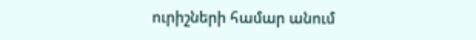ուրիշների համար անում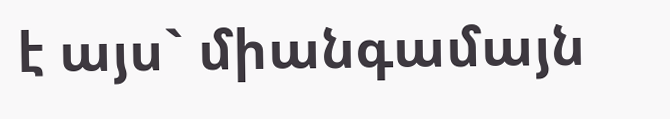է այս` միանգամայն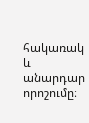հակառակ և անարդար որոշումը։